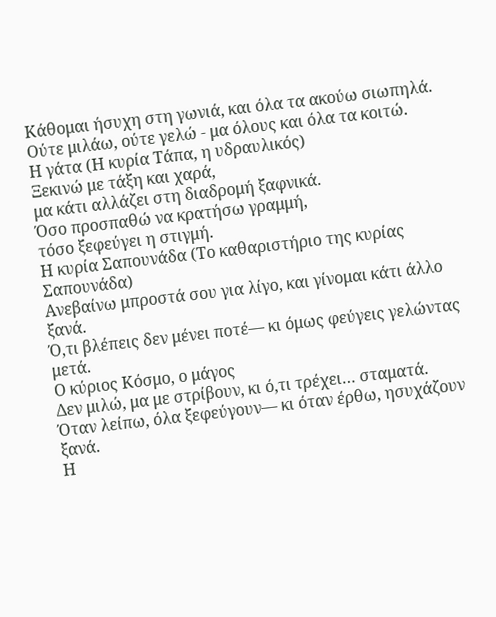Κάθομαι ήσυχη στη γωνιά, και όλα τα ακούω σιωπηλά.
Ούτε μιλάω, ούτε γελώ - μα όλους και όλα τα κοιτώ.
Η γάτα (Η κυρία Τάπα, η υδραυλικός)
Ξεκινώ με τάξη και χαρά,
μα κάτι αλλάζει στη διαδρομή ξαφνικά.
Όσο προσπαθώ να κρατήσω γραμμή,
τόσο ξεφεύγει η στιγμή.
Η κυρία Σαπουνάδα (Το καθαριστήριο της κυρίας Σαπουνάδα)
Ανεβαίνω μπροστά σου για λίγο, και γίνομαι κάτι άλλο ξανά.
Ό,τι βλέπεις δεν μένει ποτέ— κι όμως φεύγεις γελώντας μετά.
Ο κύριος Κόσμο, ο μάγος
Δεν μιλώ, μα με στρίβουν, κι ό,τι τρέχει… σταματά.
Όταν λείπω, όλα ξεφεύγουν— κι όταν έρθω, ησυχάζουν ξανά.
Η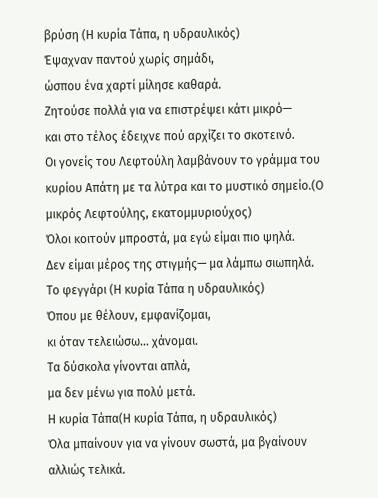βρύση (Η κυρία Τάπα, η υδραυλικός)
Έψαχναν παντού χωρίς σημάδι,
ώσπου ένα χαρτί μίλησε καθαρά.
Ζητούσε πολλά για να επιστρέψει κάτι μικρό—
και στο τέλος έδειχνε πού αρχίζει το σκοτεινό.
Οι γονείς του Λεφτούλη λαμβάνουν το γράμμα του κυρίου Απάτη με τα λύτρα και το μυστικό σημείο.(Ο μικρός Λεφτούλης, εκατομμυριούχος)
Όλοι κοιτούν μπροστά, μα εγώ είμαι πιο ψηλά.
Δεν είμαι μέρος της στιγμής— μα λάμπω σιωπηλά.
Το φεγγάρι (Η κυρία Τάπα η υδραυλικός)
Όπου με θέλουν, εμφανίζομαι,
κι όταν τελειώσω… χάνομαι.
Τα δύσκολα γίνονται απλά,
μα δεν μένω για πολύ μετά.
Η κυρία Τάπα(Η κυρία Τάπα, η υδραυλικός)
Όλα μπαίνουν για να γίνουν σωστά, μα βγαίνουν αλλιώς τελικά.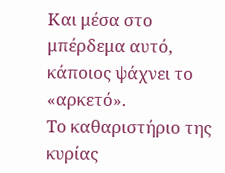Και μέσα στο μπέρδεμα αυτό, κάποιος ψάχνει το «αρκετό».
Το καθαριστήριο της κυρίας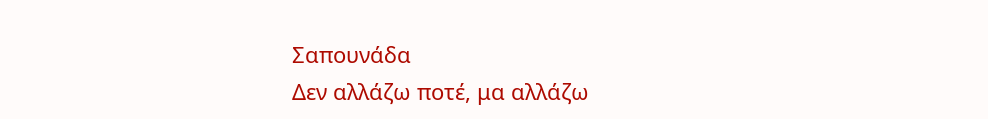Σαπουνάδα
Δεν αλλάζω ποτέ, μα αλλάζω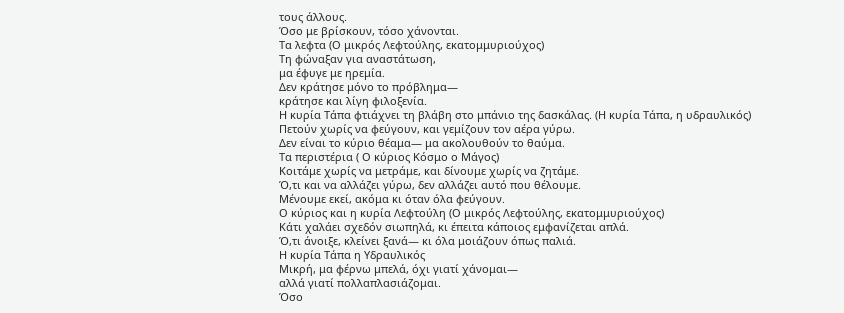τους άλλους.
Όσο με βρίσκουν, τόσο χάνονται.
Τα λεφτα (Ο μικρός Λεφτούλης, εκατομμυριούχος)
Τη φώναξαν για αναστάτωση,
μα έφυγε με ηρεμία.
Δεν κράτησε μόνο το πρόβλημα—
κράτησε και λίγη φιλοξενία.
Η κυρία Τάπα φτιάχνει τη βλάβη στο μπάνιο της δασκάλας. (Η κυρία Τάπα, η υδραυλικός)
Πετούν χωρίς να φεύγουν, και γεμίζουν τον αέρα γύρω.
Δεν είναι το κύριο θέαμα— μα ακολουθούν το θαύμα.
Τα περιστέρια ( Ο κύριος Κόσμο ο Μάγος)
Κοιτάμε χωρίς να μετράμε, και δίνουμε χωρίς να ζητάμε.
Ό,τι και να αλλάζει γύρω, δεν αλλάζει αυτό που θέλουμε.
Μένουμε εκεί, ακόμα κι όταν όλα φεύγουν.
Ο κύριος και η κυρία Λεφτούλη (Ο μικρός Λεφτούλης, εκατομμυριούχος)
Κάτι χαλάει σχεδόν σιωπηλά, κι έπειτα κάποιος εμφανίζεται απλά.
Ό,τι άνοιξε, κλείνει ξανά— κι όλα μοιάζουν όπως παλιά.
Η κυρία Τάπα η Υδραυλικός
Μικρή, μα φέρνω μπελά, όχι γιατί χάνομαι—
αλλά γιατί πολλαπλασιάζομαι.
Όσο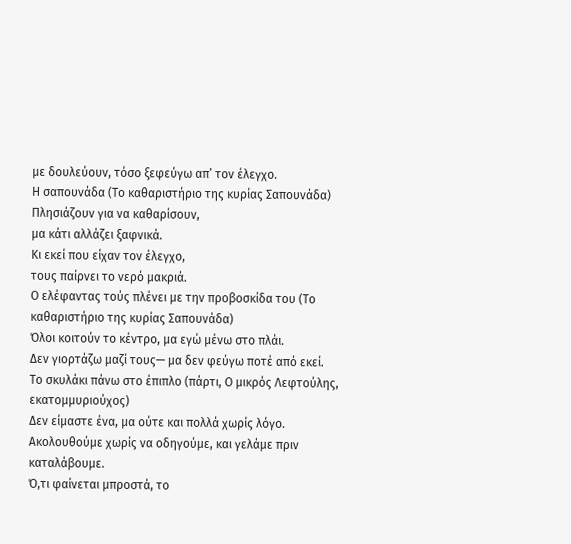με δουλεύουν, τόσο ξεφεύγω απ’ τον έλεγχο.
Η σαπουνάδα (Το καθαριστήριο της κυρίας Σαπουνάδα)
Πλησιάζουν για να καθαρίσουν,
μα κάτι αλλάζει ξαφνικά.
Κι εκεί που είχαν τον έλεγχο,
τους παίρνει το νερό μακριά.
Ο ελέφαντας τούς πλένει με την προβοσκίδα του (Το καθαριστήριο της κυρίας Σαπουνάδα)
Όλοι κοιτούν το κέντρο, μα εγώ μένω στο πλάι.
Δεν γιορτάζω μαζί τους— μα δεν φεύγω ποτέ από εκεί.
Το σκυλάκι πάνω στο έπιπλο (πάρτι, Ο μικρός Λεφτούλης, εκατομμυριούχος)
Δεν είμαστε ένα, μα ούτε και πολλά χωρίς λόγο.
Ακολουθούμε χωρίς να οδηγούμε, και γελάμε πριν καταλάβουμε.
Ό,τι φαίνεται μπροστά, το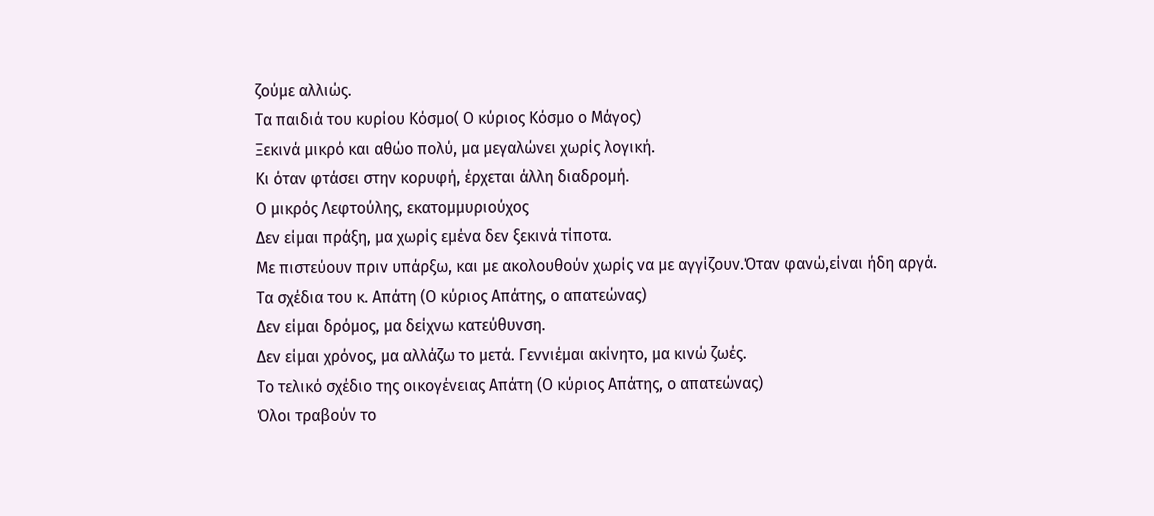ζούμε αλλιώς.
Τα παιδιά του κυρίου Κόσμο( Ο κύριος Κόσμο ο Μάγος)
Ξεκινά μικρό και αθώο πολύ, μα μεγαλώνει χωρίς λογική.
Κι όταν φτάσει στην κορυφή, έρχεται άλλη διαδρομή.
Ο μικρός Λεφτούλης, εκατομμυριούχος
Δεν είμαι πράξη, μα χωρίς εμένα δεν ξεκινά τίποτα.
Με πιστεύουν πριν υπάρξω, και με ακολουθούν χωρίς να με αγγίζουν.Όταν φανώ,είναι ήδη αργά.
Τα σχέδια του κ. Απάτη (Ο κύριος Απάτης, ο απατεώνας)
Δεν είμαι δρόμος, μα δείχνω κατεύθυνση.
Δεν είμαι χρόνος, μα αλλάζω το μετά. Γεννιέμαι ακίνητο, μα κινώ ζωές.
Το τελικό σχέδιο της οικογένειας Απάτη (Ο κύριος Απάτης, ο απατεώνας)
Όλοι τραβούν το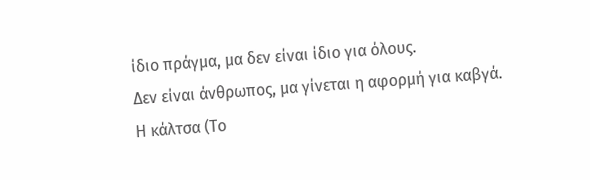ίδιο πράγμα, μα δεν είναι ίδιο για όλους.
Δεν είναι άνθρωπος, μα γίνεται η αφορμή για καβγά.
Η κάλτσα (Το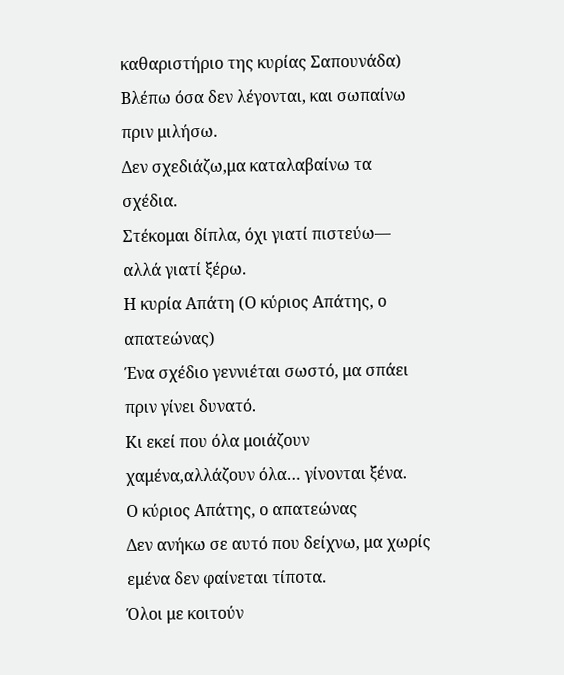καθαριστήριο της κυρίας Σαπουνάδα)
Βλέπω όσα δεν λέγονται, και σωπαίνω πριν μιλήσω.
Δεν σχεδιάζω,μα καταλαβαίνω τα σχέδια.
Στέκομαι δίπλα, όχι γιατί πιστεύω—
αλλά γιατί ξέρω.
Η κυρία Απάτη (Ο κύριος Απάτης, ο απατεώνας)
Ένα σχέδιο γεννιέται σωστό, μα σπάει πριν γίνει δυνατό.
Κι εκεί που όλα μοιάζουν χαμένα,αλλάζουν όλα… γίνονται ξένα.
Ο κύριος Απάτης, ο απατεώνας
Δεν ανήκω σε αυτό που δείχνω, μα χωρίς εμένα δεν φαίνεται τίποτα.
Όλοι με κοιτούν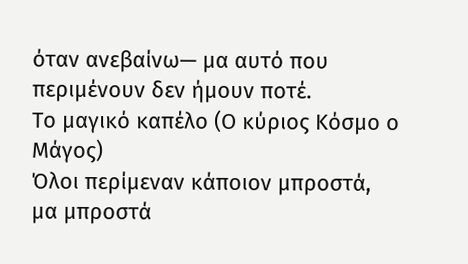όταν ανεβαίνω— μα αυτό που περιμένουν δεν ήμουν ποτέ.
Το μαγικό καπέλο (Ο κύριος Κόσμο ο Μάγος)
Όλοι περίμεναν κάποιον μπροστά,
μα μπροστά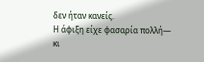δεν ήταν κανείς.
Η άφιξη είχε φασαρία πολλή—
κι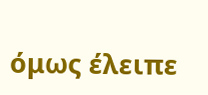όμως έλειπε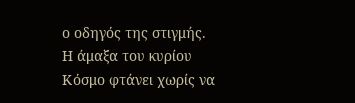ο οδηγός της στιγμής.
Η άμαξα του κυρίου Κόσμο φτάνει χωρίς να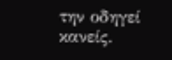την οδηγεί κανείς.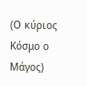(Ο κύριος Κόσμο ο Μάγος)